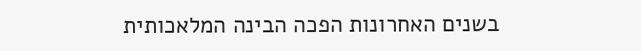בשנים האחרונות הפכה הבינה המלאכותית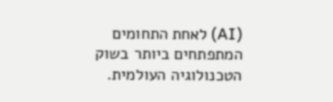(AI) לאחת התחומים המתפתחים ביותר בשוק הטכנולוגיה העולמית.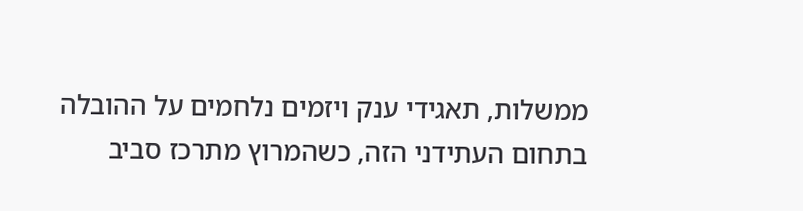ממשלות, תאגידי ענק ויזמים נלחמים על ההובלה בתחום העתידני הזה, כשהמרוץ מתרכז סביב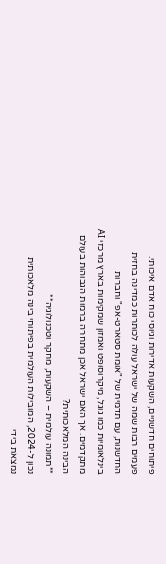פיתוחים חדשניים, השקעות אדירות וגיוסי כוח אדם איכותי. פעמים רבות שמה של ישראל עולה לכותרות כמדינה בחזית החדשנות, עם תדמית של "אומת סטארט-אפ" וחברות בינלאומיות כמו גוגל, מיקרוסופט ואמזון שמקימות בארץ מרכזי AI מתקדמים. אך האם ישראל אכן מתחרה ברמות הגבוהות בעולם הבינה המלאכותית?
**תמונה עולמית – השקעות, מחקר וטכנולוגיה**
נכון ל-2024, המובילות העולמית בפיתוחי בינה מלאכותית נמצאת בידי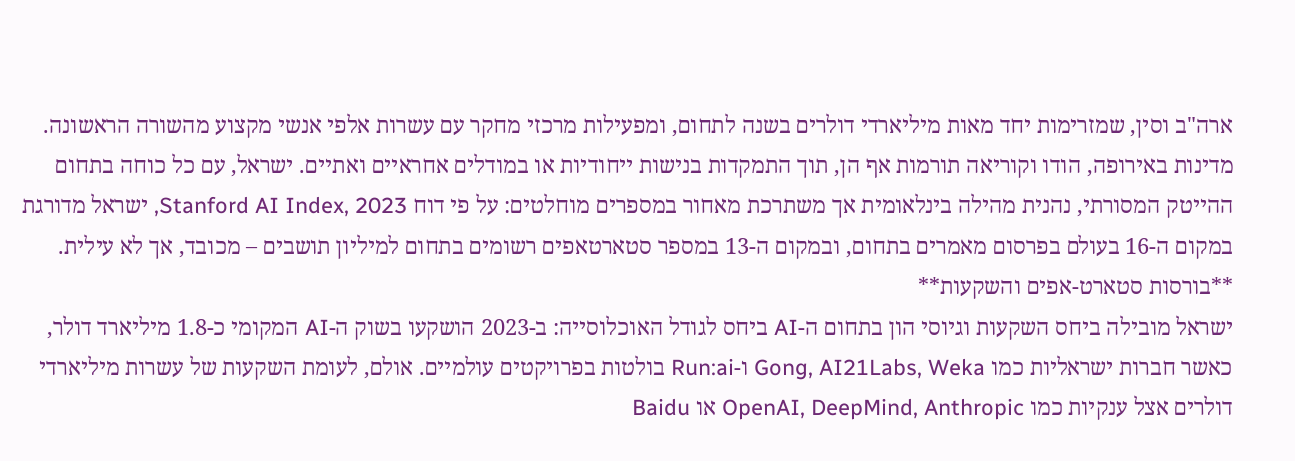ארה"ב וסין, שמזרימות יחד מאות מיליארדי דולרים בשנה לתחום, ומפעילות מרכזי מחקר עם עשרות אלפי אנשי מקצוע מהשורה הראשונה. מדינות באירופה, הודו וקוריאה תורמות אף הן, תוך התמקדות בנישות ייחודיות או במודלים אחראיים ואתיים. ישראל, עם כל כוחה בתחום ההייטק המסורתי, נהנית מהילה בינלאומית אך משתרכת מאחור במספרים מוחלטים: על פי דוח Stanford AI Index, 2023, ישראל מדורגת במקום ה-16 בעולם בפרסום מאמרים בתחום, ובמקום ה-13 במספר סטארטאפים רשומים בתחום למיליון תושבים – מכובד, אך לא עילית.
**בורסות סטארט-אפים והשקעות**
ישראל מובילה ביחס השקעות וגיוסי הון בתחום ה-AI ביחס לגודל האוכלוסייה: ב-2023 הושקעו בשוק ה-AI המקומי כ-1.8 מיליארד דולר, כאשר חברות ישראליות כמו Gong, AI21Labs, Weka ו-Run:ai בולטות בפרויקטים עולמיים. אולם, לעומת השקעות של עשרות מיליארדי דולרים אצל ענקיות כמו OpenAI, DeepMind, Anthropic או Baidu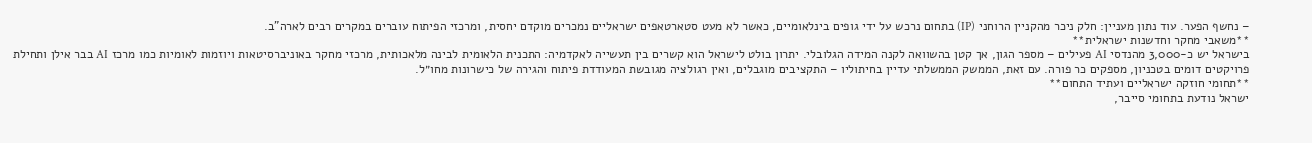– נחשף הפער. עוד נתון מעניין: חלק ניכר מהקניין הרוחני (IP) בתחום נרכש על ידי גופים בינלאומיים, כאשר לא מעט סטארטאפים ישראליים נמכרים מוקדם יחסית, ומרכזי הפיתוח עוברים במקרים רבים לארה"ב.
**משאבי מחקר וחדשנות ישראלית**
בישראל יש כ-3,000 מהנדסי AI פעילים – מספר הגון, אך קטן בהשוואה לקנה המידה הגלובלי. יתרון בולט לישראל הוא קשרים בין תעשייה לאקדמיה: התכנית הלאומית לבינה מלאכותית, מרכזי מחקר באוניברסיטאות ויוזמות לאומיות כמו מרכז AI בבר אילן ותחילת פרויקטים דומים בטכניון, מספקים כר פורה. עם זאת, הממשק הממשלתי עדיין בחיתוליו – התקציבים מוגבלים, ואין רגולציה מגובשת המעודדת פיתוח והגירה של כישרונות מחו״ל.
**תחומי חוזקה ישראליים ועתיד התחום**
ישראל נודעת בתחומי סייבר,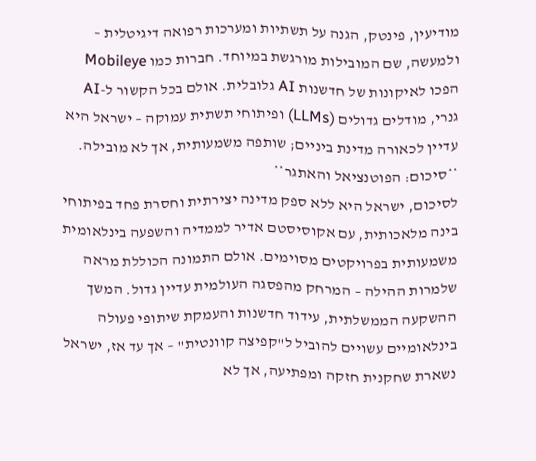מודיעין, פינטק, הגנה על תשתיות ומערכות רפואה דיגיטלית – ולמעשה, שם המובילות מורגשת במיוחד. חברות כמו Mobileye הפכו לאיקונות של חדשנות AI גלובלית. אולם בכל הקשור ל-AI גנרי, מודלים גדולים (LLMs) ופיתוחי תשתית עמוקה – ישראל היא עדיין לכאורה מדינת ביניים; שותפה משמעותית, אך לא מובילה.
**סיכום: הפוטנציאל והאתגר**
לסיכום, ישראל היא ללא ספק מדינה יצירתית וחסרת פחד בפיתוחי בינה מלאכותית, עם אקוסיסטם אדיר לממדיה והשפעה בינלאומית משמעותית בפרויקטים מסוימים. אולם התמונה הכוללת מראה שלמרות ההילה – המרחק מהפסגה העולמית עדיין גדול. המשך ההשקעה הממשלתית, עידוד חדשנות והעמקת שיתופי פעולה בינלאומיים עשויים להוביל ל"קפיצה קוונטית" – אך עד אז, ישראל נשארת שחקנית חזקה ומפתיעה, אך לא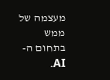מעצמה של ממש בתחום ה-AI.